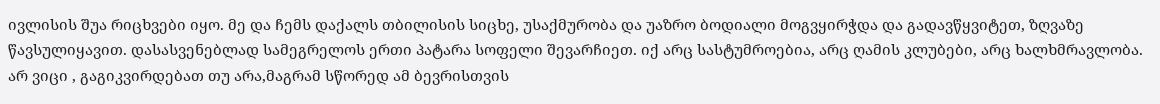ივლისის შუა რიცხვები იყო. მე და ჩემს დაქალს თბილისის სიცხე, უსაქმურობა და უაზრო ბოდიალი მოგვყირჭდა და გადავწყვიტეთ, ზღვაზე წავსულიყავით. დასასვენებლად სამეგრელოს ერთი პატარა სოფელი შევარჩიეთ. იქ არც სასტუმროებია, არც ღამის კლუბები, არც ხალხმრავლობა. არ ვიცი , გაგიკვირდებათ თუ არა,მაგრამ სწორედ ამ ბევრისთვის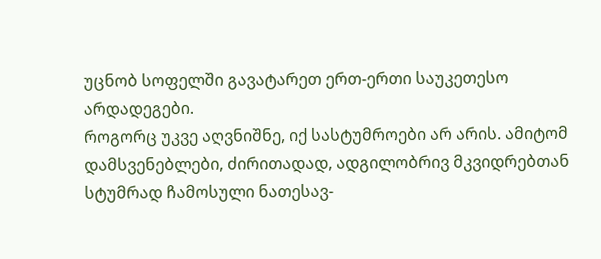უცნობ სოფელში გავატარეთ ერთ-ერთი საუკეთესო არდადეგები.
როგორც უკვე აღვნიშნე, იქ სასტუმროები არ არის. ამიტომ დამსვენებლები, ძირითადად, ადგილობრივ მკვიდრებთან სტუმრად ჩამოსული ნათესავ-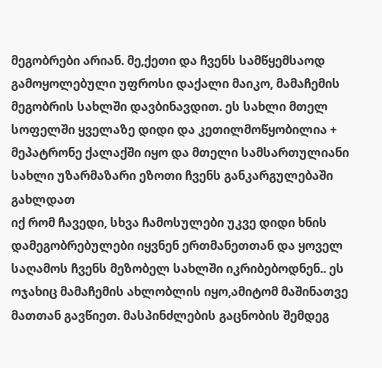მეგობრები არიან. მე,ქეთი და ჩვენს სამწყემსაოდ გამოყოლებული უფროსი დაქალი მაიკო, მამაჩემის მეგობრის სახლში დავბინავდით. ეს სახლი მთელ სოფელში ყველაზე დიდი და კეთილმოწყობილია + მეპატრონე ქალაქში იყო და მთელი სამსართულიანი სახლი უზარმაზარი ეზოთი ჩვენს განკარგულებაში გახლდათ
იქ რომ ჩავედი, სხვა ჩამოსულები უკვე დიდი ხნის დამეგობრებულები იყვნენ ერთმანეთთან და ყოველ საღამოს ჩვენს მეზობელ სახლში იკრიბებოდნენ.. ეს ოჯახიც მამაჩემის ახლობლის იყო,ამიტომ მაშინათვე მათთან გავწიეთ. მასპინძლების გაცნობის შემდეგ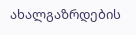ახალგაზრდების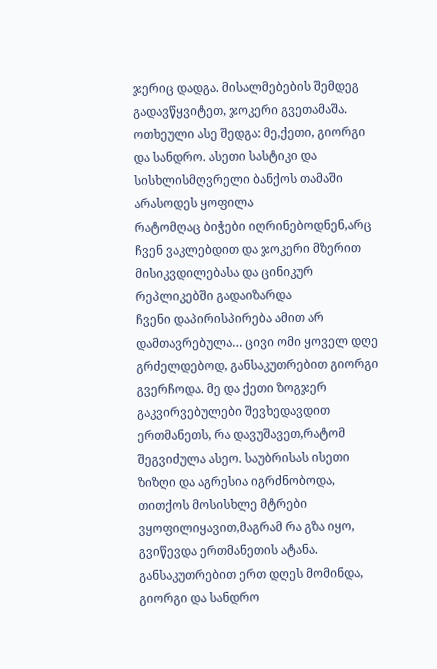ჯერიც დადგა. მისალმებების შემდეგ გადავწყვიტეთ, ჯოკერი გვეთამაშა. ოთხეული ასე შედგა: მე,ქეთი, გიორგი და სანდრო. ასეთი სასტიკი და სისხლისმღვრელი ბანქოს თამაში არასოდეს ყოფილა
რატომღაც ბიჭები იღრინებოდნენ,არც ჩვენ ვაკლებდით და ჯოკერი მზერით მისიკვდილებასა და ცინიკურ რეპლიკებში გადაიზარდა
ჩვენი დაპირისპირება ამით არ დამთავრებულა… ცივი ომი ყოველ დღე გრძელდებოდ, განსაკუთრებით გიორგი გვერჩოდა. მე და ქეთი ზოგჯერ გაკვირვებულები შევხედავდით ერთმანეთს, რა დავუშავეთ,რატომ შეგვიძულა ასეო. საუბრისას ისეთი ზიზღი და აგრესია იგრძნობოდა, თითქოს მოსისხლე მტრები ვყოფილიყავით,მაგრამ რა გზა იყო, გვიწევდა ერთმანეთის ატანა.
განსაკუთრებით ერთ დღეს მომინდა, გიორგი და სანდრო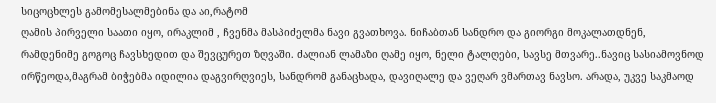სიცოცხლეს გამომესალმებინა და აი,რატომ
ღამის პირველი საათი იყო, ირაკლიმ , ჩვენმა მასპიძელმა ნავი გვათხოვა. ნიჩაბთან სანდრო და გიორგი მოკალათდნენ, რამდენიმე გოგოც ჩავსხედით და შევცურეთ ზღვაში. ძალიან ლამაზი ღამე იყო, ნელი ტალღები, სავსე მთვარე..ნავიც სასიამოვნოდ ირწეოდა,მაგრამ ბიჭებმა იდილია დაგვირღვიეს, სანდრომ განაცხადა, დავიღალე და ვეღარ ვმართავ ნავსო. არადა, უკვე საკმაოდ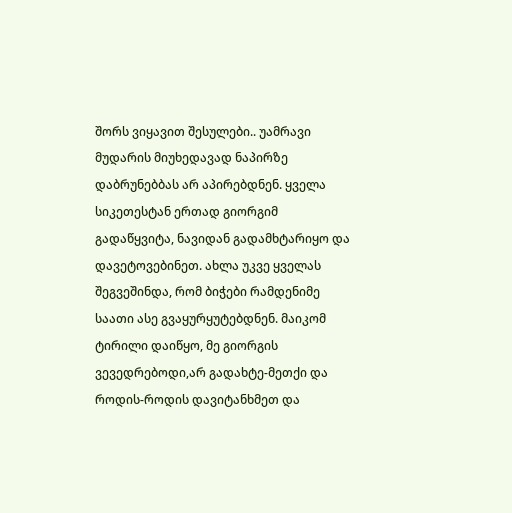შორს ვიყავით შესულები.. უამრავი მუდარის მიუხედავად ნაპირზე დაბრუნებბას არ აპირებდნენ. ყველა სიკეთესტან ერთად გიორგიმ გადაწყვიტა, ნავიდან გადამხტარიყო და დავეტოვებინეთ. ახლა უკვე ყველას შეგვეშინდა, რომ ბიჭები რამდენიმე საათი ასე გვაყურყუტებდნენ. მაიკომ ტირილი დაიწყო, მე გიორგის ვევედრებოდი,არ გადახტე-მეთქი და როდის-როდის დავიტანხმეთ და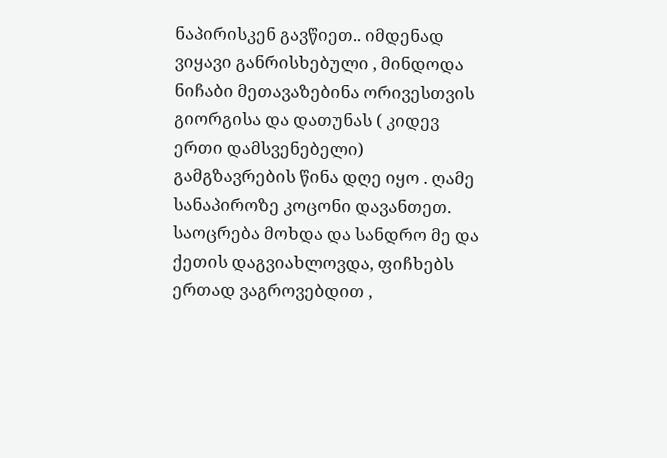ნაპირისკენ გავწიეთ.. იმდენად ვიყავი განრისხებული , მინდოდა ნიჩაბი მეთავაზებინა ორივესთვის
გიორგისა და დათუნას ( კიდევ ერთი დამსვენებელი) გამგზავრების წინა დღე იყო . ღამე სანაპიროზე კოცონი დავანთეთ. საოცრება მოხდა და სანდრო მე და ქეთის დაგვიახლოვდა, ფიჩხებს ერთად ვაგროვებდით ,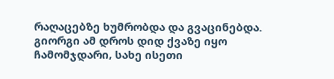რაღაცებზე ხუმრობდა და გვაცინებდა. გიორგი ამ დროს დიდ ქვაზე იყო ჩამომჯდარი, სახე ისეთი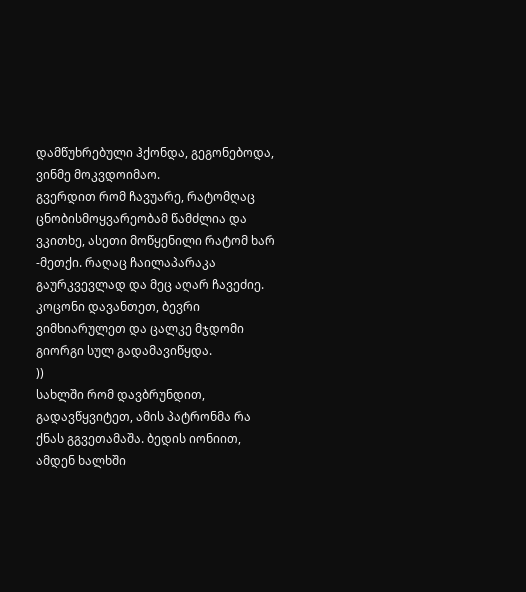დამწუხრებული ჰქონდა, გეგონებოდა, ვინმე მოკვდოიმაო.
გვერდით რომ ჩავუარე, რატომღაც ცნობისმოყვარეობამ წამძლია და ვკითხე, ასეთი მოწყენილი რატომ ხარ -მეთქი. რაღაც ჩაილაპარაკა გაურკვევლად და მეც აღარ ჩავეძიე. კოცონი დავანთეთ, ბევრი ვიმხიარულეთ და ცალკე მჯდომი გიორგი სულ გადამავიწყდა.
))
სახლში რომ დავბრუნდით, გადავწყვიტეთ, ამის პატრონმა რა ქნას გგვეთამაშა. ბედის იონიით, ამდენ ხალხში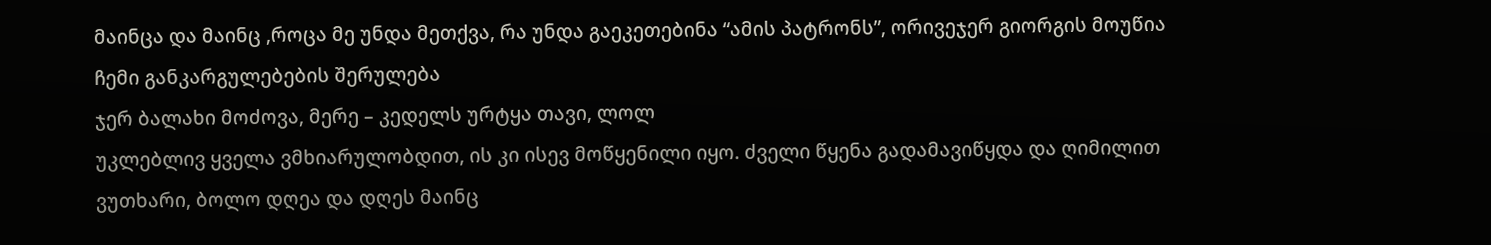მაინცა და მაინც ,როცა მე უნდა მეთქვა, რა უნდა გაეკეთებინა “ამის პატრონს”, ორივეჯერ გიორგის მოუწია ჩემი განკარგულებების შერულება
ჯერ ბალახი მოძოვა, მერე – კედელს ურტყა თავი, ლოლ
უკლებლივ ყველა ვმხიარულობდით, ის კი ისევ მოწყენილი იყო. ძველი წყენა გადამავიწყდა და ღიმილით ვუთხარი, ბოლო დღეა და დღეს მაინც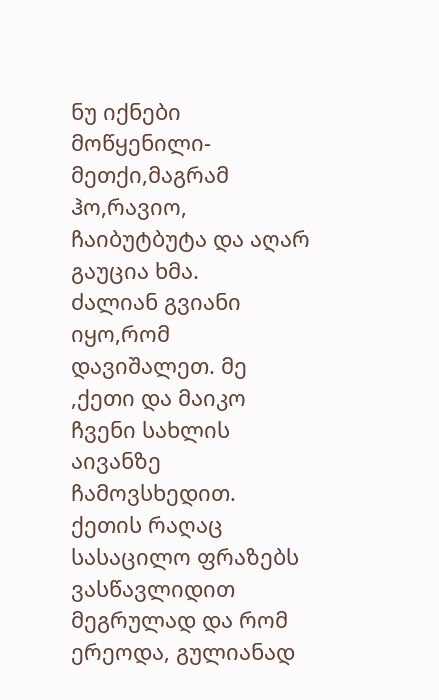ნუ იქნები მოწყენილი-მეთქი,მაგრამ ჰო,რავიო, ჩაიბუტბუტა და აღარ გაუცია ხმა.
ძალიან გვიანი იყო,რომ დავიშალეთ. მე ,ქეთი და მაიკო ჩვენი სახლის აივანზე ჩამოვსხედით. ქეთის რაღაც სასაცილო ფრაზებს ვასწავლიდით მეგრულად და რომ ერეოდა, გულიანად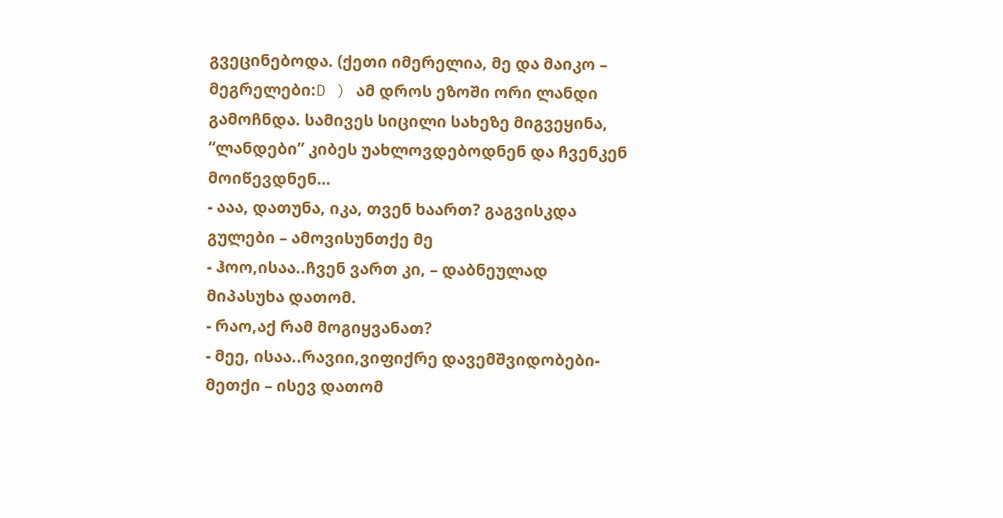გვეცინებოდა. (ქეთი იმერელია, მე და მაიკო – მეგრელები:D ) ამ დროს ეზოში ორი ლანდი გამოჩნდა. სამივეს სიცილი სახეზე მიგვეყინა, “ლანდები” კიბეს უახლოვდებოდნენ და ჩვენკენ მოიწევდნენ…
- ააა, დათუნა, იკა, თვენ ხაართ? გაგვისკდა გულები – ამოვისუნთქე მე
- ჰოო,ისაა..ჩვენ ვართ კი, – დაბნეულად მიპასუხა დათომ.
- რაო,აქ რამ მოგიყვანათ?
- მეე, ისაა..რავიი,ვიფიქრე დავემშვიდობები-მეთქი – ისევ დათომ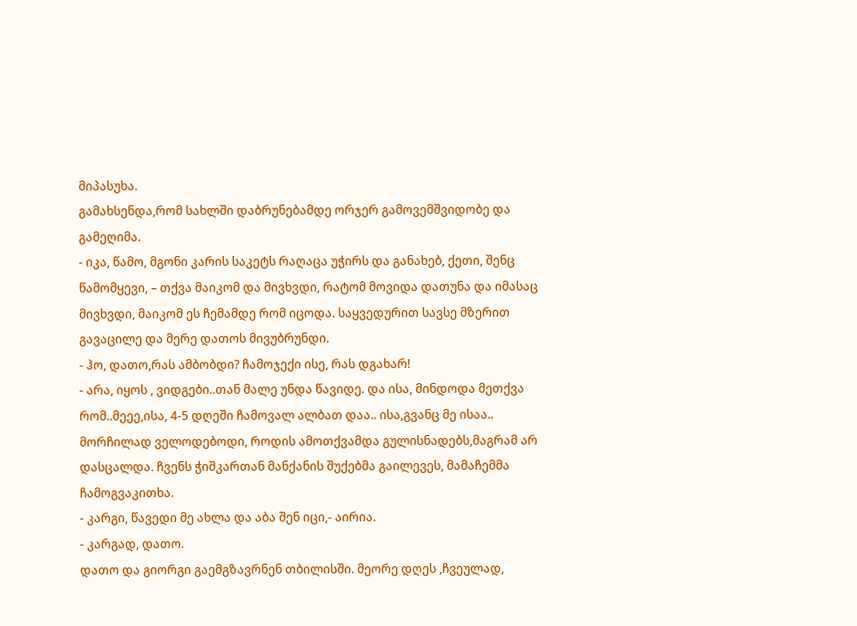მიპასუხა.
გამახსენდა,რომ სახლში დაბრუნებამდე ორჯერ გამოვემშვიდობე და გამეღიმა.
- იკა, წამო, მგონი კარის საკეტს რაღაცა უჭირს და განახებ, ქეთი, შენც წამომყევი, – თქვა მაიკომ და მივხვდი, რატომ მოვიდა დათუნა და იმასაც მივხვდი, მაიკომ ეს ჩემამდე რომ იცოდა. საყვედურით სავსე მზერით გავაცილე და მერე დათოს მივუბრუნდი.
- ჰო, დათო,რას ამბობდი? ჩამოჯექი ისე, რას დგახარ!
- არა, იყოს , ვიდგები..თან მალე უნდა წავიდე. და ისა, მინდოდა მეთქვა რომ..მეეე,ისა, 4-5 დღეში ჩამოვალ ალბათ დაა.. ისა,გვანც მე ისაა..
მორჩილად ველოდებოდი, როდის ამოთქვამდა გულისნადებს,მაგრამ არ დასცალდა. ჩვენს ჭიშკართან მანქანის შუქებმა გაილევეს, მამაჩემმა ჩამოგვაკითხა.
- კარგი, წავედი მე ახლა და აბა შენ იცი,- აირია.
- კარგად, დათო.
დათო და გიორგი გაემგზავრნენ თბილისში. მეორე დღეს ,ჩვეულად,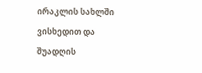ირაკლის სახლში ვისხედით და შუადღის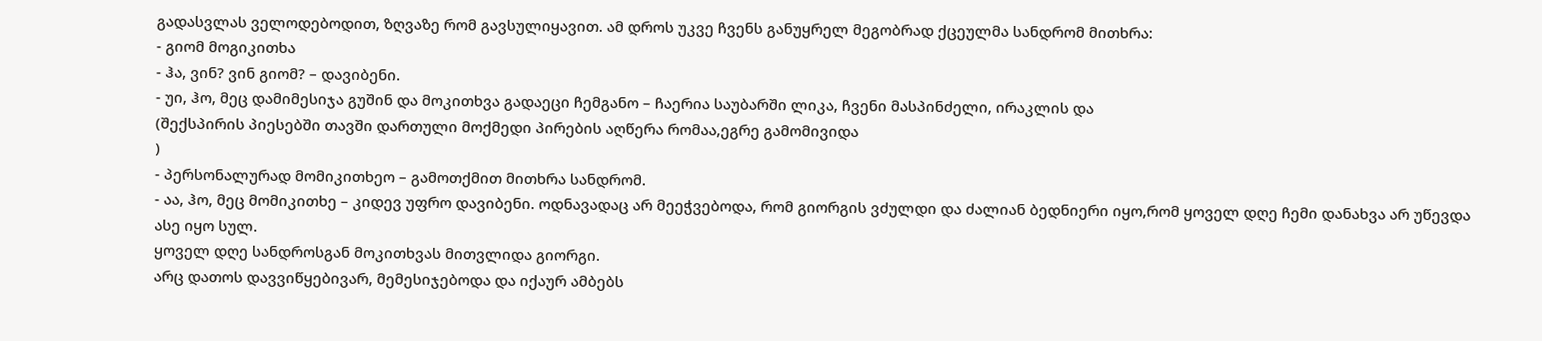გადასვლას ველოდებოდით, ზღვაზე რომ გავსულიყავით. ამ დროს უკვე ჩვენს განუყრელ მეგობრად ქცეულმა სანდრომ მითხრა:
- გიომ მოგიკითხა
- ჰა, ვინ? ვინ გიომ? – დავიბენი.
- უი, ჰო, მეც დამიმესიჯა გუშინ და მოკითხვა გადაეცი ჩემგანო – ჩაერია საუბარში ლიკა, ჩვენი მასპინძელი, ირაკლის და
(შექსპირის პიესებში თავში დართული მოქმედი პირების აღწერა რომაა,ეგრე გამომივიდა
)
- პერსონალურად მომიკითხეო – გამოთქმით მითხრა სანდრომ.
- აა, ჰო, მეც მომიკითხე – კიდევ უფრო დავიბენი. ოდნავადაც არ მეეჭვებოდა, რომ გიორგის ვძულდი და ძალიან ბედნიერი იყო,რომ ყოველ დღე ჩემი დანახვა არ უწევდა
ასე იყო სულ.
ყოველ დღე სანდროსგან მოკითხვას მითვლიდა გიორგი.
არც დათოს დავვიწყებივარ, მემესიჯებოდა და იქაურ ამბებს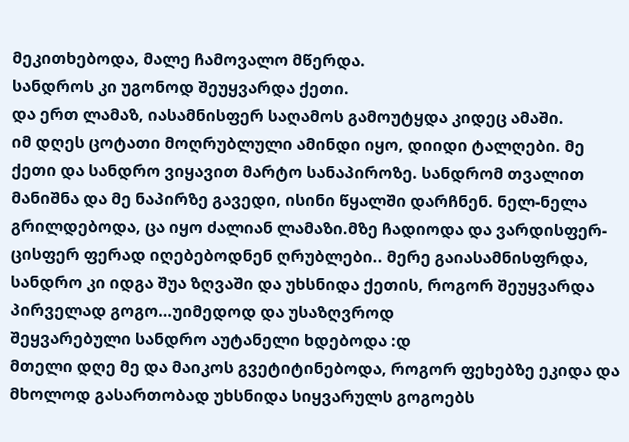მეკითხებოდა, მალე ჩამოვალო მწერდა.
სანდროს კი უგონოდ შეუყვარდა ქეთი.
და ერთ ლამაზ, იასამნისფერ საღამოს გამოუტყდა კიდეც ამაში.
იმ დღეს ცოტათი მოღრუბლული ამინდი იყო, დიიდი ტალღები. მე ქეთი და სანდრო ვიყავით მარტო სანაპიროზე. სანდრომ თვალით მანიშნა და მე ნაპირზე გავედი, ისინი წყალში დარჩნენ. ნელ-ნელა გრილდებოდა, ცა იყო ძალიან ლამაზი.მზე ჩადიოდა და ვარდისფერ-ცისფერ ფერად იღებებოდნენ ღრუბლები.. მერე გაიასამნისფრდა, სანდრო კი იდგა შუა ზღვაში და უხსნიდა ქეთის, როგორ შეუყვარდა პირველად გოგო…უიმედოდ და უსაზღვროდ
შეყვარებული სანდრო აუტანელი ხდებოდა :დ
მთელი დღე მე და მაიკოს გვეტიტინებოდა, როგორ ფეხებზე ეკიდა და მხოლოდ გასართობად უხსნიდა სიყვარულს გოგოებს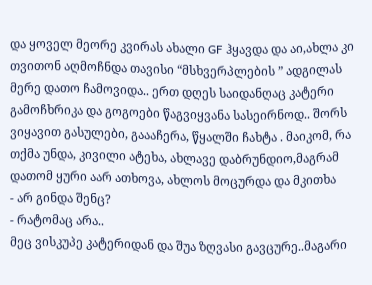და ყოველ მეორე კვირას ახალი GF ჰყავდა და აი,ახლა კი თვითონ აღმოჩნდა თავისი “მსხვერპლების ” ადგილას
მერე დათო ჩამოვიდა.. ერთ დღეს საიდანღაც კატერი გამოჩხრიკა და გოგოები წაგვიყვანა სასეირნოდ.. შორს ვიყავით გასულები, გაააჩერა, წყალში ჩახტა . მაიკომ, რა თქმა უნდა, კივილი ატეხა, ახლავე დაბრუნდიო,მაგრამ დათომ ყური აარ ათხოვა, ახლოს მოცურდა და მკითხა
- არ გინდა შენც?
- რატომაც არა..
მეც ვისკუპე კატერიდან და შუა ზღვასი გავცურე..მაგარი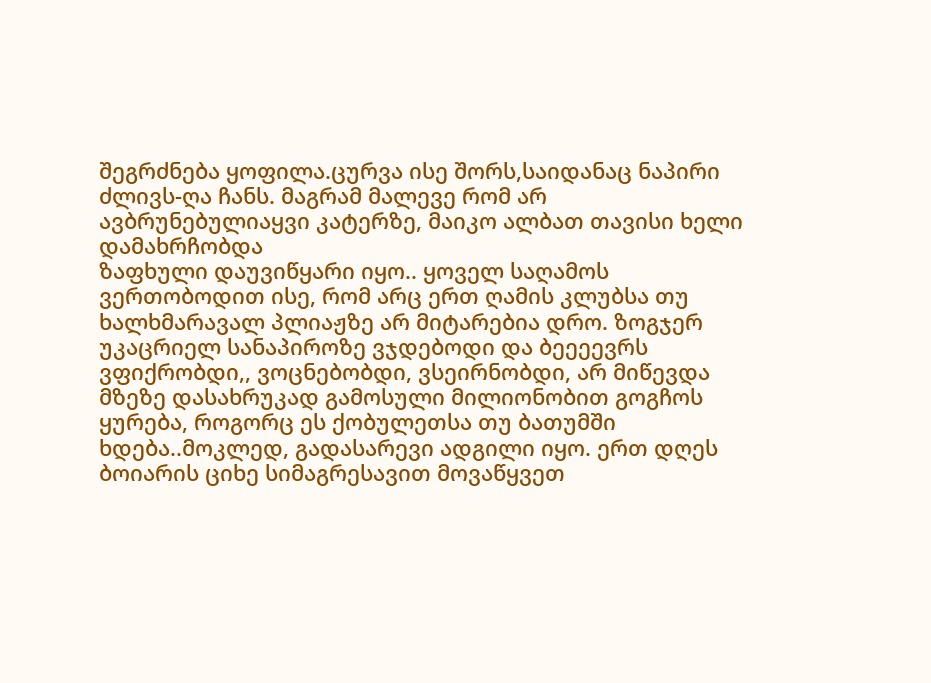შეგრძნება ყოფილა.ცურვა ისე შორს,საიდანაც ნაპირი ძლივს-ღა ჩანს. მაგრამ მალევე რომ არ ავბრუნებულიაყვი კატერზე, მაიკო ალბათ თავისი ხელი დამახრჩობდა
ზაფხული დაუვიწყარი იყო.. ყოველ საღამოს ვერთობოდით ისე, რომ არც ერთ ღამის კლუბსა თუ ხალხმარავალ პლიაჟზე არ მიტარებია დრო. ზოგჯერ უკაცრიელ სანაპიროზე ვჯდებოდი და ბეეეევრს ვფიქრობდი,, ვოცნებობდი, ვსეირნობდი, არ მიწევდა მზეზე დასახრუკად გამოსული მილიონობით გოგჩოს ყურება, როგორც ეს ქობულეთსა თუ ბათუმში ხდება..მოკლედ, გადასარევი ადგილი იყო. ერთ დღეს ბოიარის ციხე სიმაგრესავით მოვაწყვეთ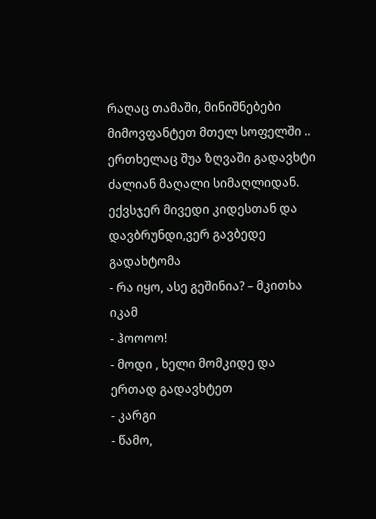რაღაც თამაში, მინიშნებები მიმოვფანტეთ მთელ სოფელში ..
ერთხელაც შუა ზღვაში გადავხტი ძალიან მაღალი სიმაღლიდან.
ექვსჯერ მივედი კიდესთან და დავბრუნდი,ვერ გავბედე გადახტომა
- რა იყო, ასე გეშინია? – მკითხა იკამ
- ჰოოოო!
- მოდი , ხელი მომკიდე და ერთად გადავხტეთ
- კარგი
- წამო,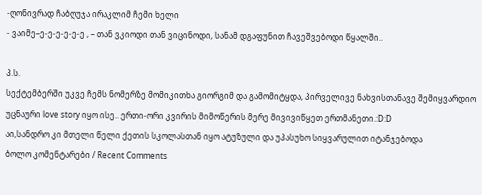-ღონივრად ჩაბღუჯა ირაკლიმ ჩემი ხელი
- ვაიმე–ე-ე-ე-ე-ე-ე , – თან ვკიოდი თან ვიცინოდი, სანამ დგაფუნით ჩავეშვებოდი წყალში..

პ.ს.
სექტემბერში უკვე ჩემს ნომერზე მომიკითხა გიორგიმ და გამომიტყდა, პირველივე ნახვისთანავე შემიყვარდიო
უცნაური love story იყო ისე.. ერთი-ორი კვირის მიმოწერის მერე მივივიწყეთ ერთმანეთი.:D:D
აი,სანდრო კი მთელი წელი ქეთის სკოლასთან იყო ატუზული და უპასუხო სიყვარულით იტანჯებოდა
ბოლო კომენტარები / Recent Comments